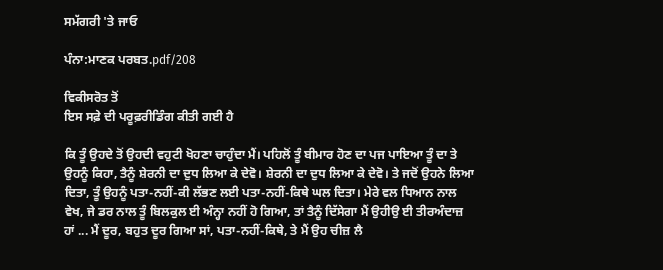ਸਮੱਗਰੀ 'ਤੇ ਜਾਓ

ਪੰਨਾ:ਮਾਣਕ ਪਰਬਤ.pdf/208

ਵਿਕੀਸਰੋਤ ਤੋਂ
ਇਸ ਸਫ਼ੇ ਦੀ ਪਰੂਫ਼ਰੀਡਿੰਗ ਕੀਤੀ ਗਈ ਹੈ

ਕਿ ਤੂੰ ਉਹਦੇ ਤੋਂ ਉਹਦੀ ਵਹੁਟੀ ਖੋਹਣਾ ਚਾਹੁੰਦਾ ਮੈਂ। ਪਹਿਲੋਂ ਤੂੰ ਬੀਮਾਰ ਹੋਣ ਦਾ ਪਜ ਪਾਇਆ ਤੂੰ ਦਾ ਤੇ ਉਹਨੂੰ ਕਿਹਾ, ਤੈਨੂੰ ਸ਼ੇਰਨੀ ਦਾ ਦੁਧ ਲਿਆ ਕੇ ਦੇਵੋ। ਸ਼ੇਰਨੀ ਦਾ ਦੁਧ ਲਿਆ ਕੇ ਦੇਵੋ। ਤੇ ਜਦੋਂ ਉਹਨੇ ਲਿਆ ਦਿਤਾ, ਤੂੰ ਉਹਨੂੰ ਪਤਾ-ਨਹੀਂ-ਕੀ ਲੱਭਣ ਲਈ ਪਤਾ-ਨਹੀਂ-ਕਿਥੇ ਘਲ ਦਿਤਾ। ਮੇਰੇ ਵਲ ਧਿਆਨ ਨਾਲ ਵੇਖ, ਜੇ ਡਰ ਨਾਲ ਤੂੰ ਬਿਲਕੁਲ ਈ ਅੰਨ੍ਹਾ ਨਹੀਂ ਹੋ ਗਿਆ, ਤਾਂ ਤੈਨੂੰ ਦਿੱਸੇਗਾ ਮੈਂ ਉਹੀਉ ਈ ਤੀਰਅੰਦਾਜ਼ ਹਾਂ ... ਮੈਂ ਦੂਰ, ਬਹੁਤ ਦੂਰ ਗਿਆ ਸਾਂ, ਪਤਾ-ਨਹੀਂ-ਕਿਥੇ, ਤੇ ਮੈਂ ਉਹ ਚੀਜ਼ ਲੈ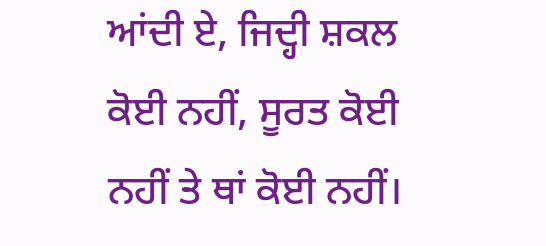ਆਂਦੀ ਏ, ਜਿਦ੍ਹੀ ਸ਼ਕਲ ਕੋਈ ਨਹੀਂ, ਸੂਰਤ ਕੋਈ ਨਹੀਂ ਤੇ ਥਾਂ ਕੋਈ ਨਹੀਂ।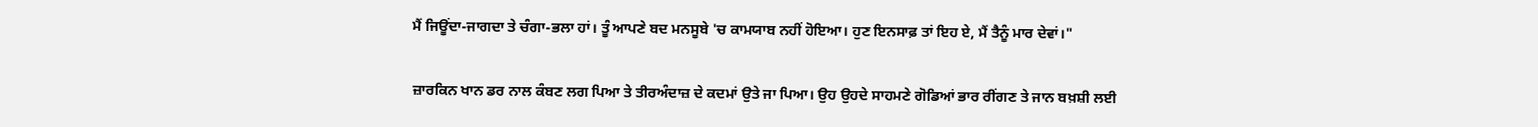ਮੈਂ ਜਿਊਂਦਾ-ਜਾਗਦਾ ਤੇ ਚੰਗਾ-ਭਲਾ ਹਾਂ। ਤੂੰ ਆਪਣੇ ਬਦ ਮਨਸੂਬੇ 'ਚ ਕਾਮਯਾਬ ਨਹੀਂ ਹੋਇਆ। ਹੁਣ ਇਨਸਾਫ਼ ਤਾਂ ਇਹ ਏ, ਮੈਂ ਤੈਨੂੰ ਮਾਰ ਦੇਵਾਂ।"

ਜ਼ਾਰਕਿਨ ਖਾਨ ਡਰ ਨਾਲ ਕੰਬਣ ਲਗ ਪਿਆ ਤੇ ਤੀਰਅੰਦਾਜ਼ ਦੇ ਕਦਮਾਂ ਉਤੇ ਜਾ ਪਿਆ। ਉਹ ਉਹਦੇ ਸਾਹਮਣੇ ਗੋਡਿਆਂ ਭਾਰ ਰੀਂਗਣ ਤੇ ਜਾਨ ਬਖ਼ਸ਼ੀ ਲਈ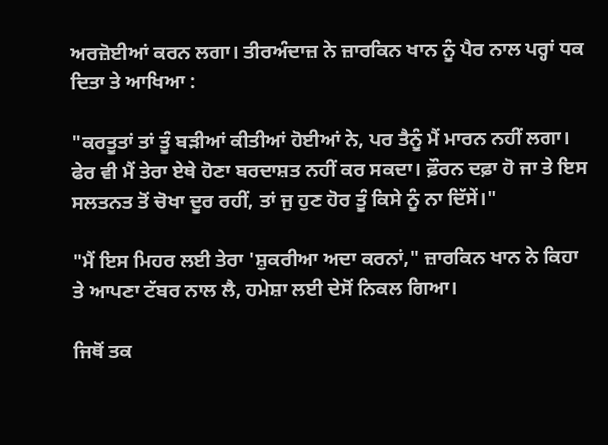ਅਰਜ਼ੋਈਆਂ ਕਰਨ ਲਗਾ। ਤੀਰਅੰਦਾਜ਼ ਨੇ ਜ਼ਾਰਕਿਨ ਖਾਨ ਨੂੰ ਪੈਰ ਨਾਲ ਪਰ੍ਹਾਂ ਧਕ ਦਿਤਾ ਤੇ ਆਖਿਆ :

"ਕਰਤੂਤਾਂ ਤਾਂ ਤੂੰ ਬੜੀਆਂ ਕੀਤੀਆਂ ਹੋਈਆਂ ਨੇ, ਪਰ ਤੈਨੂੰ ਮੈਂ ਮਾਰਨ ਨਹੀਂ ਲਗਾ। ਫੇਰ ਵੀ ਮੈਂ ਤੇਰਾ ਏਥੇ ਹੋਣਾ ਬਰਦਾਸ਼ਤ ਨਹੀਂ ਕਰ ਸਕਦਾ। ਫ਼ੌਰਨ ਦਫ਼ਾ ਹੋ ਜਾ ਤੇ ਇਸ ਸਲਤਨਤ ਤੋਂ ਚੋਖਾ ਦੂਰ ਰਹੀਂ, ਤਾਂ ਜੁ ਹੁਣ ਹੋਰ ਤੂੰ ਕਿਸੇ ਨੂੰ ਨਾ ਦਿੱਸੇਂ।"

"ਮੈਂ ਇਸ ਮਿਹਰ ਲਈ ਤੇਰਾ 'ਸ਼ੁਕਰੀਆ ਅਦਾ ਕਰਨਾਂ," ਜ਼ਾਰਕਿਨ ਖਾਨ ਨੇ ਕਿਹਾ ਤੇ ਆਪਣਾ ਟੱਬਰ ਨਾਲ ਲੈ, ਹਮੇਸ਼ਾ ਲਈ ਦੇਸੋਂ ਨਿਕਲ ਗਿਆ।

ਜਿਥੋਂ ਤਕ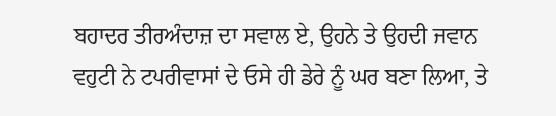ਬਹਾਦਰ ਤੀਰਅੰਦਾਜ਼ ਦਾ ਸਵਾਲ ਏ, ਉਹਨੇ ਤੇ ਉਹਦੀ ਜਵਾਨ ਵਹੁਟੀ ਨੇ ਟਪਰੀਵਾਸਾਂ ਦੇ ਓਸੇ ਹੀ ਡੇਰੇ ਨੂੰ ਘਰ ਬਣਾ ਲਿਆ, ਤੇ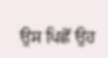ਉਸ ਪਿਛੋਂ ਉਹ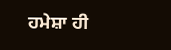ਹਮੇਸ਼ਾ ਹੀ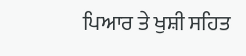ਪਿਆਰ ਤੇ ਖੁਸ਼ੀ ਸਹਿਤ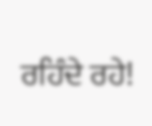ਰਹਿੰਦੇ ਰਹੇ!